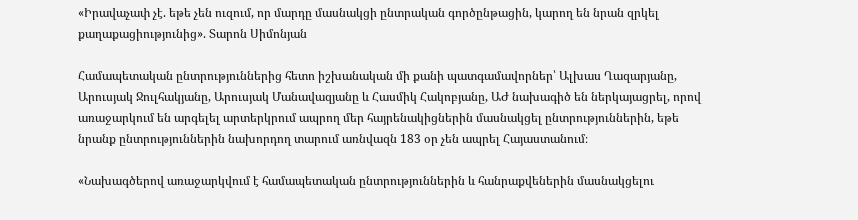«Իրավաչափ չէ. եթե չեն ուզում, որ մարդը մասնակցի ընտրական գործընթացին, կարող են նրան զրկել քաղաքացիությունից». Տարոն Սիմոնյան

Համապետական ընտրություններից հետո իշխանական մի քանի պատգամավորներ՝ Ալխաս Ղազարյանը, Արուսյակ Ջուլհակյանը, Արուսյակ Մանավազյանը և Հասմիկ Հակոբյանը, ԱԺ նախագիծ են ներկայացրել, որով առաջարկում են արգելել արտերկրում ապրող մեր հայրենակիցներին մասնակցել ընտրություններին, եթե  նրանք ընտրություններին նախորդող տարում առնվազն 183 օր չեն ապրել Հայաստանում։

«Նախագծերով առաջարկվում է համապետական ընտրություններին և հանրաքվեներին մասնակցելու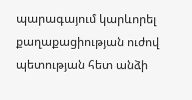պարագայում կարևորել քաղաքացիության ուժով պետության հետ անձի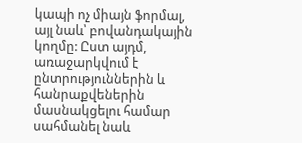կապի ոչ միայն ֆորմալ, այլ նաև՝ բովանդակային կողմը: Ըստ այդմ, առաջարկվում է ընտրություններին և հանրաքվեներին մասնակցելու համար սահմանել նաև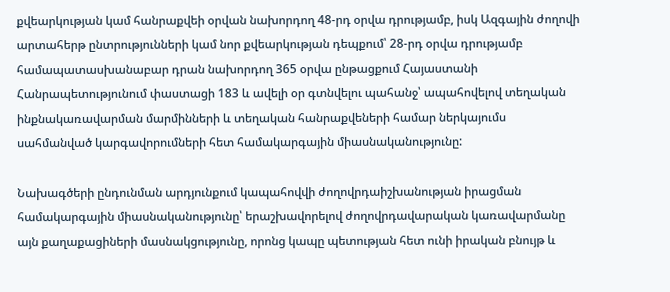քվեարկության կամ հանրաքվեի օրվան նախորդող 48-րդ օրվա դրությամբ, իսկ Ազգային ժողովի արտահերթ ընտրությունների կամ նոր քվեարկության դեպքում՝ 28-րդ օրվա դրությամբ համապատասխանաբար դրան նախորդող 365 օրվա ընթացքում Հայաստանի Հանրապետությունում փաստացի 183 և ավելի օր գտնվելու պահանջ՝ ապահովելով տեղական ինքնակառավարման մարմինների և տեղական հանրաքվեների համար ներկայումս սահմանված կարգավորումների հետ համակարգային միասնականությունը:

Նախագծերի ընդունման արդյունքում կապահովվի ժողովրդաիշխանության իրացման համակարգային միասնականությունը՝ երաշխավորելով ժողովրդավարական կառավարմանը այն քաղաքացիների մասնակցությունը, որոնց կապը պետության հետ ունի իրական բնույթ և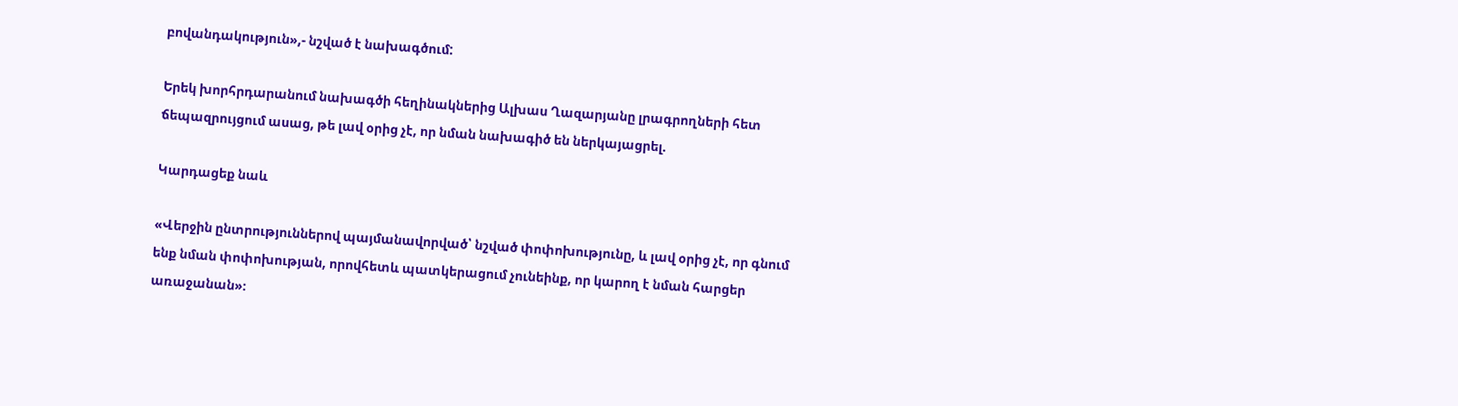բովանդակություն»,- նշված է նախագծում:

Երեկ խորհրդարանում նախագծի հեղինակներից Ալխաս Ղազարյանը լրագրողների հետ ճեպազրույցում ասաց, թե լավ օրից չէ, որ նման նախագիծ են ներկայացրել.

Կարդացեք նաև

«Վերջին ընտրություններով պայմանավորված՝ նշված փոփոխությունը, և լավ օրից չէ, որ գնում ենք նման փոփոխության, որովհետև պատկերացում չունեինք, որ կարող է նման հարցեր առաջանան»։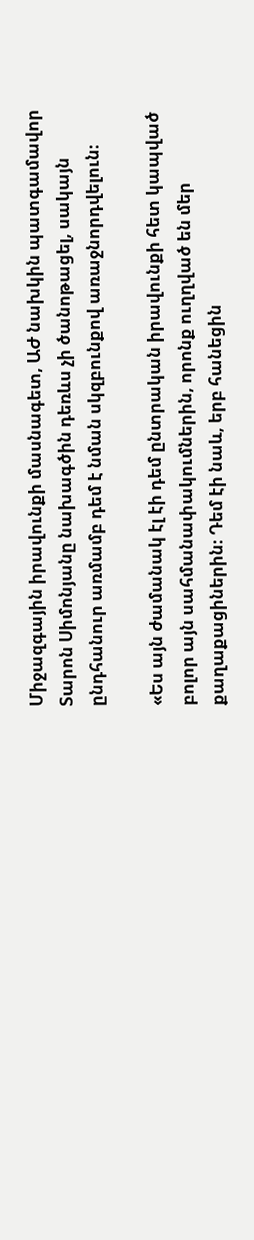Միջազգային իրավունքի մասնագետ, ԱԺ նախկին պատգամավոր Տարոն Սիմոնյանը նախագծին դեռևս չի ծանոթացել, սակայն ընդհանուր առմամբ դեմ է նման սկզբունքով առաջնորդվելուն։

«Ես այն ժամանակ էլ էի դեմ ընտրական իրավունքի հետ կապված բոլոր այն սահմանափակումներին, որոնք ուղղված են մեր քաղաքացիներին։ Դեմ էի նաև, երբ հանեցին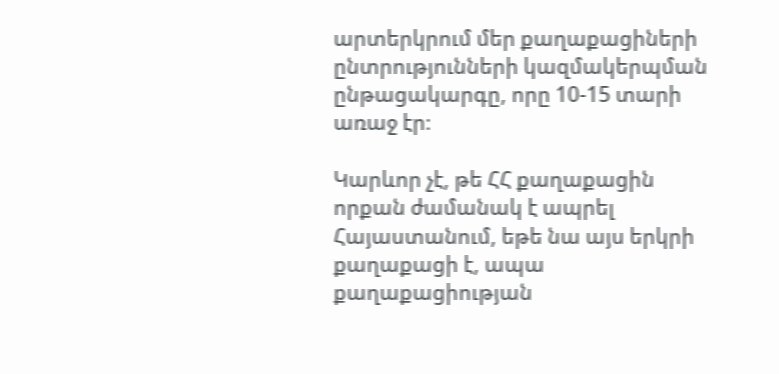արտերկրում մեր քաղաքացիների ընտրությունների կազմակերպման ընթացակարգը, որը 10-15 տարի առաջ էր։

Կարևոր չէ, թե ՀՀ քաղաքացին որքան ժամանակ է ապրել Հայաստանում, եթե նա այս երկրի քաղաքացի է, ապա քաղաքացիության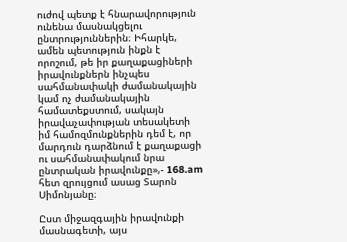ուժով պետք է հնարավորություն ունենա մասնակցելու ընտրություններին։ Իհարկե, ամեն պետություն ինքն է որոշում, թե իր քաղաքացիների իրավունքներն ինչպես սահմանափակի ժամանակային կամ ոչ ժամանակային համատեքստում, սակայն իրավաչափության տեսակետի իմ համոզմունքներին դեմ է, որ մարդուն դարձնում է քաղաքացի ու սահմանափակում նրա ընտրական իրավունքը»,- 168.am հետ զրույցում ասաց Տարոն Սիմոնյանը։

Ըստ միջազգային իրավունքի մասնագետի, այս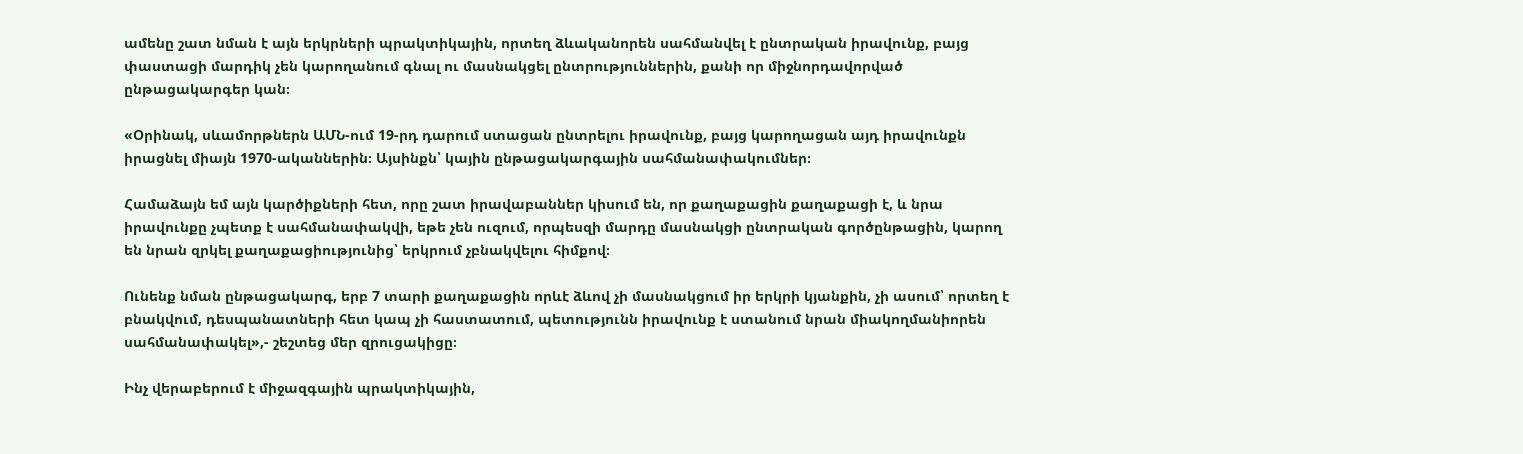ամենը շատ նման է այն երկրների պրակտիկային, որտեղ ձևականորեն սահմանվել է ընտրական իրավունք, բայց փաստացի մարդիկ չեն կարողանում գնալ ու մասնակցել ընտրություններին, քանի որ միջնորդավորված ընթացակարգեր կան։

«Օրինակ, սևամորթներն ԱՄՆ-ում 19-րդ դարում ստացան ընտրելու իրավունք, բայց կարողացան այդ իրավունքն իրացնել միայն 1970-ականներին։ Այսինքն՝ կային ընթացակարգային սահմանափակումներ։

Համաձայն եմ այն կարծիքների հետ, որը շատ իրավաբաններ կիսում են, որ քաղաքացին քաղաքացի է, և նրա իրավունքը չպետք է սահմանափակվի, եթե չեն ուզում, որպեսզի մարդը մասնակցի ընտրական գործընթացին, կարող են նրան զրկել քաղաքացիությունից՝ երկրում չբնակվելու հիմքով։

Ունենք նման ընթացակարգ, երբ 7 տարի քաղաքացին որևէ ձևով չի մասնակցում իր երկրի կյանքին, չի ասում՝ որտեղ է բնակվում, դեսպանատների հետ կապ չի հաստատում, պետությունն իրավունք է ստանում նրան միակողմանիորեն սահմանափակել»,- շեշտեց մեր զրուցակիցը։

Ինչ վերաբերում է միջազգային պրակտիկային,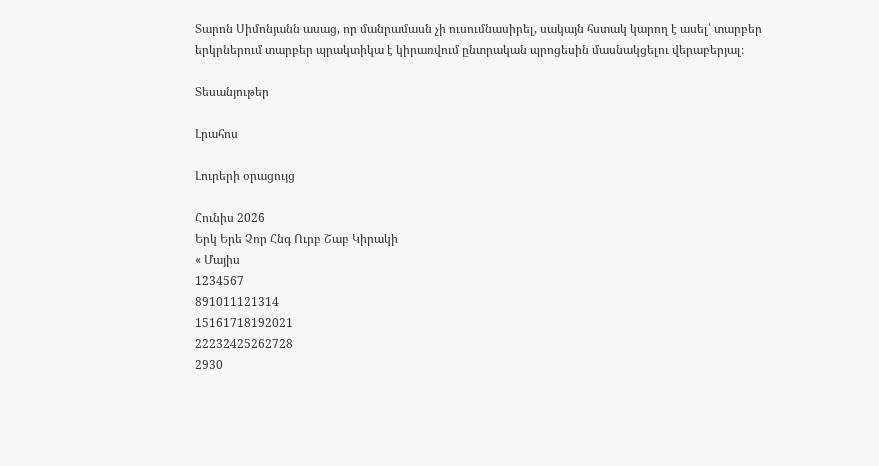Տարոն Սիմոնյանն ասաց, որ մանրամասն չի ուսումնասիրել, սակայն հստակ կարող է ասել՝ տարբեր երկրներում տարբեր պրակտիկա է կիրառվում ընտրական պրոցեսին մասնակցելու վերաբերյալ։

Տեսանյութեր

Լրահոս

Լուրերի օրացույց

Հունիս 2026
Երկ Երե Չոր Հնգ Ուրբ Շաբ Կիրակի
« Մայիս
1234567
891011121314
15161718192021
22232425262728
2930